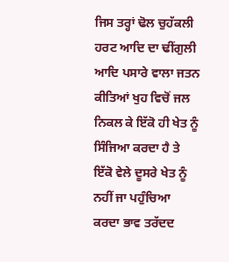ਜਿਸ ਤਰ੍ਹਾਂ ਢੋਲ ਚੁਹੱਕਲੀ ਹਰਟ ਆਦਿ ਦਾ ਢੀਂਗੁਲੀ ਆਦਿ ਪਸਾਰੇ ਵਾਲਾ ਜਤਨ ਕੀਤਿਆਂ ਖੁਹ ਵਿਚੋਂ ਜਲ ਨਿਕਲ ਕੇ ਇੱਕੋ ਹੀ ਖੇਤ ਨੂੰ ਸਿੰਜਿਆ ਕਰਦਾ ਹੈ ਤੇ ਇੱਕੋ ਵੇਲੇ ਦੂਸਰੇ ਖੇਤ ਨੂੰ ਨਹੀਂ ਜਾ ਪਹੁੰਚਿਆ ਕਰਦਾ ਭਾਵ ਤਰੱਦਦ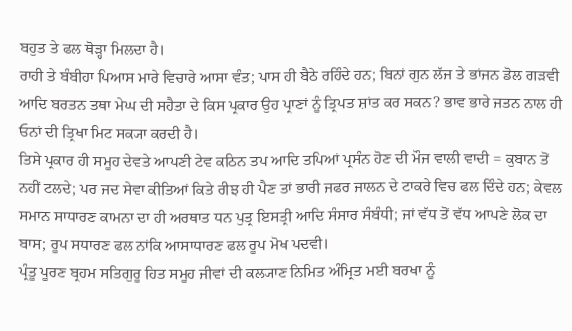ਬਹੁਤ ਤੇ ਫਲ ਥੋੜ੍ਹਾ ਮਿਲਦਾ ਹੈ।
ਰਾਹੀ ਤੇ ਬੰਬੀਹਾ ਪਿਆਸ ਮਾਰੇ ਵਿਚਾਰੇ ਆਸਾ ਵੰਤ; ਪਾਸ ਹੀ ਬੈਠੇ ਰਹਿੰਦੇ ਹਨ; ਬਿਨਾਂ ਗੁਨ ਲੱਜ ਤੇ ਭਾਂਜਨ ਡੋਲ ਗੜਵੀ ਆਦਿ ਬਰਤਨ ਤਥਾ ਮੇਘ ਦੀ ਸਹੈਤਾ ਦੇ ਕਿਸ ਪ੍ਰਕਾਰ ਉਹ ਪ੍ਰਾਣਾਂ ਨੂੰ ਤ੍ਰਿਪਤ ਸ਼ਾਂਤ ਕਰ ਸਕਨ? ਭਾਵ ਭਾਰੇ ਜਤਨ ਨਾਲ ਹੀ ਓਨਾਂ ਦੀ ਤ੍ਰਿਖਾ ਮਿਟ ਸਕ੍ਯਾ ਕਰਦੀ ਹੈ।
ਤਿਸੇ ਪ੍ਰਕਾਰ ਹੀ ਸਮੂਹ ਦੇਵਤੇ ਆਪਣੀ ਟੇਵ ਕਠਿਨ ਤਪ ਆਦਿ ਤਪਿਆਂ ਪ੍ਰਸੰਨ ਹੋਣ ਦੀ ਮੌਜ ਵਾਲੀ ਵਾਦੀ = ਕੁਬਾਨ ਤੋਂ ਨਹੀਂ ਟਲਦੇ; ਪਰ ਜਦ ਸੇਵਾ ਕੀਤਿਆਂ ਕਿਤੇ ਰੀਝ ਹੀ ਪੈਣ ਤਾਂ ਭਾਰੀ ਜਫਰ ਜਾਲਨ ਦੇ ਟਾਕਰੇ ਵਿਚ ਫਲ ਦਿੰਦੇ ਹਨ; ਕੇਵਲ ਸਮਾਨ ਸਾਧਾਰਣ ਕਾਮਨਾ ਦਾ ਹੀ ਅਰਥਾਤ ਧਨ ਪੁਤ੍ਰ ਇਸਤ੍ਰੀ ਆਦਿ ਸੰਸਾਰ ਸੰਬੰਧੀ; ਜਾਂ ਵੱਧ ਤੋਂ ਵੱਧ ਆਪਣੇ ਲੋਕ ਦਾ ਬਾਸ; ਰੂਪ ਸਧਾਰਣ ਫਲ ਨਾਂਕਿ ਆਸਾਧਾਰਣ ਫਲ ਰੂਪ ਮੋਖ ਪਦਵੀ।
ਪ੍ਰੰਤੂ ਪੂਰਣ ਬ੍ਰਹਮ ਸਤਿਗੁਰੂ ਹਿਤ ਸਮੂਹ ਜੀਵਾਂ ਦੀ ਕਲ੍ਯਾਣ ਨਿਮਿਤ ਅੰਮ੍ਰਿਤ ਮਈ ਬਰਖਾ ਨੂੰ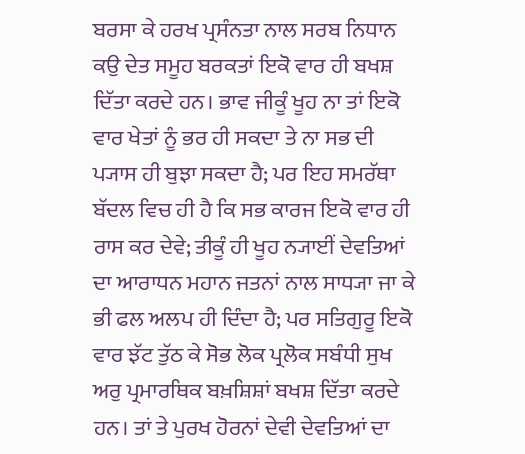ਬਰਸਾ ਕੇ ਹਰਖ ਪ੍ਰਸੰਨਤਾ ਨਾਲ ਸਰਬ ਨਿਧਾਨ ਕਉ ਦੇਤ ਸਮੂਹ ਬਰਕਤਾਂ ਇਕੋ ਵਾਰ ਹੀ ਬਖਸ਼ ਦਿੱਤਾ ਕਰਦੇ ਹਨ। ਭਾਵ ਜੀਕੂੰ ਖੂਹ ਨਾ ਤਾਂ ਇਕੋ ਵਾਰ ਖੇਤਾਂ ਨੂੰ ਭਰ ਹੀ ਸਕਦਾ ਤੇ ਨਾ ਸਭ ਦੀ ਪ੍ਯਾਸ ਹੀ ਬੁਝਾ ਸਕਦਾ ਹੈ; ਪਰ ਇਹ ਸਮਰੱਥਾ ਬੱਦਲ ਵਿਚ ਹੀ ਹੈ ਕਿ ਸਭ ਕਾਰਜ ਇਕੋ ਵਾਰ ਹੀ ਰਾਸ ਕਰ ਦੇਵੇ; ਤੀਕੂੰ ਹੀ ਖੂਹ ਨ੍ਯਾਈਂ ਦੇਵਤਿਆਂ ਦਾ ਆਰਾਧਨ ਮਹਾਨ ਜਤਨਾਂ ਨਾਲ ਸਾਧ੍ਯਾ ਜਾ ਕੇ ਭੀ ਫਲ ਅਲਪ ਹੀ ਦਿੰਦਾ ਹੈ; ਪਰ ਸਤਿਗੁਰੂ ਇਕੋ ਵਾਰ ਝੱਟ ਤੁੱਠ ਕੇ ਸੋਭ ਲੋਕ ਪ੍ਰਲੋਕ ਸਬੰਧੀ ਸੁਖ ਅਰੁ ਪ੍ਰਮਾਰਥਿਕ ਬਖ਼ਸ਼ਿਸ਼ਾਂ ਬਖਸ਼ ਦਿੱਤਾ ਕਰਦੇ ਹਨ। ਤਾਂ ਤੇ ਪੁਰਖ ਹੋਰਨਾਂ ਦੇਵੀ ਦੇਵਤਿਆਂ ਦਾ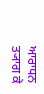ਆਰਾਧਨ ਤ੍ਯਾਗ ਕੇ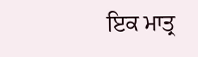ਇਕ ਮਾਤ੍ਰ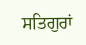ਸਤਿਗੁਰਾਂ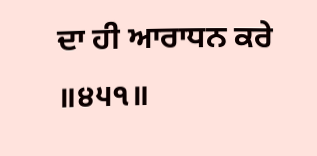ਦਾ ਹੀ ਆਰਾਧਨ ਕਰੇ ॥੪੫੧॥